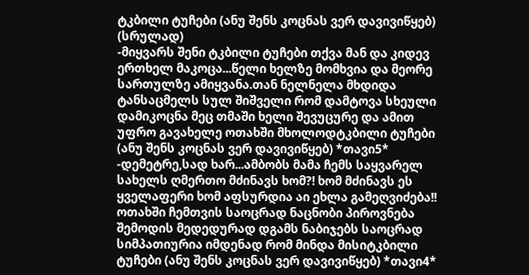ტკბილი ტუჩები (ანუ შენს კოცნას ვერ დავივიწყებ) (სრულად)
-მიყვარს შენი ტკბილი ტუჩები თქვა მან და კიდევ ერთხელ მაკოცა...წელი ხელზე მომხვია და მეორე სართულზე ამიყვანა.თან ნელნელა მხდიდა ტანსაცმელს სულ შიშველი რომ დამტოვა სხეული დამიკოცნა მეც თმაში ხელი შევუცურე და ამით უფრო გავახელე ოთახში მხოლოდტკბილი ტუჩები (ანუ შენს კოცნას ვერ დავივიწყებ) *თავი5*
-დემეტრე,სად ხარ...ამბობს მამა ჩემს საყვარელ სახელს ღმერთო მძინავს ხომ?! ხომ მძინავს ეს ყველაფერი ხომ აფსურდია აი ეხლა გამეღვიძება!! ოთახში ჩემთვის საოცრად ნაცნობი პიროვნება შემოდის მედედურად დგამს ნაბიჯებს საოცრად სიმპათიურია იმდენად რომ მინდა მისიტკბილი ტუჩები (ანუ შენს კოცნას ვერ დავივიწყებ) *თავი4*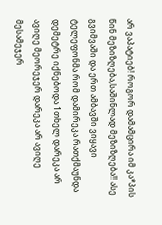არ ვაპატიებ! როგორ დამამცირა იმ კა*პის წინ მეზიზღება,საშინლად მეზიზღება!! ასე გვიმვაში და ერთ ამბავში ვიყავი ტელეფონმა რომ დამირეკა რათქმაუნდა დემეტრე იქნებოდა 1თხელ დარეკა არ ავიღე მეორეჯერ დარეკა არ ავიღე მესამეჯერ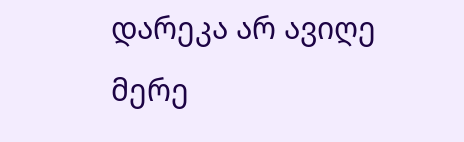დარეკა არ ავიღე მერე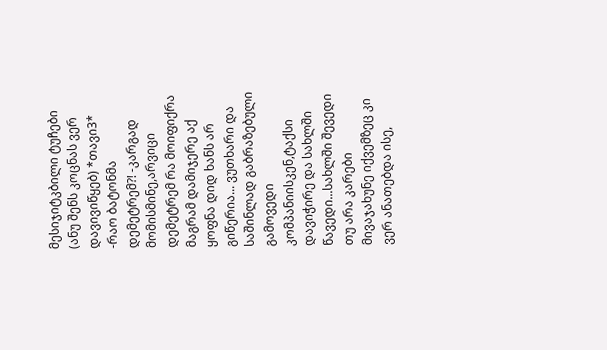მესიჯიტკბილი ტუჩები (ანუ შენს კოცნას ვერ დავივიწყებ) *თავი3*
-რაო ბატონმა დემეტრემ?! -კარგად მომისმინე,არვიცი დემეტრემ რა მოიფიქრა მაგრამ დამიჯერე აქ ყოფნა დიდ ხანს არ გიწერია... ვუთხარი და საშინლად გაბრაზებული გამოვედი კომპანიისკენ,ტაქსი დავიჭირე და სახლში წავედი...სახლში შევედი თუ არა კარები მივაჯახუნე იქვემზეც კი ვერ ანათებდა ისე,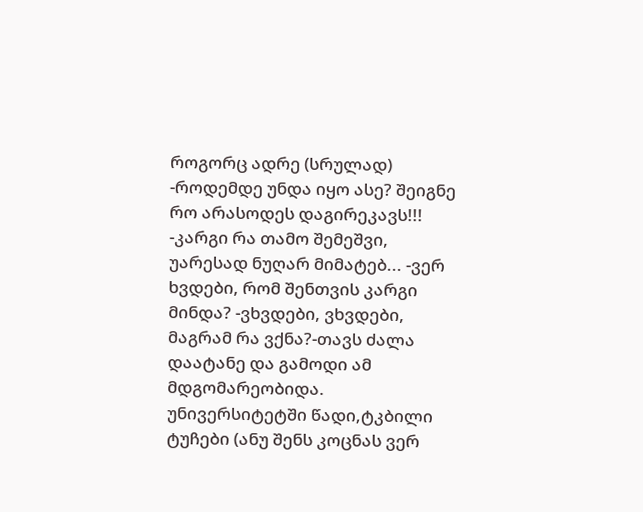როგორც ადრე (სრულად)
-როდემდე უნდა იყო ასე? შეიგნე რო არასოდეს დაგირეკავს!!! -კარგი რა თამო შემეშვი, უარესად ნუღარ მიმატებ... -ვერ ხვდები, რომ შენთვის კარგი მინდა? -ვხვდები, ვხვდები, მაგრამ რა ვქნა?-თავს ძალა დაატანე და გამოდი ამ მდგომარეობიდა. უნივერსიტეტში წადი,ტკბილი ტუჩები (ანუ შენს კოცნას ვერ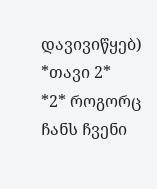დავივიწყებ) *თავი 2*
*2* როგორც ჩანს ჩვენი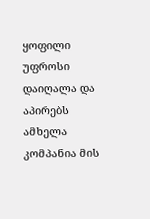ყოფილი უფროსი დაიღალა და აპირებს ამხელა კომპანია მის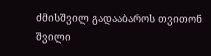ძმისშვილ გადააბაროს თვითონ შვილი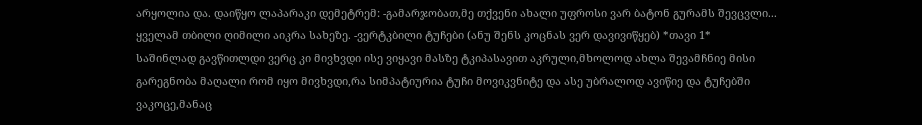არყოლია და. დაიწყო ლაპარაკი დემეტრემ: -გამარჯობათ,მე თქვენი ახალი უფროსი ვარ ბატონ გურამს შევცვლი... ყველამ თბილი ღიმილი აიკრა სახეზე. -ვერტკბილი ტუჩები (ანუ შენს კოცნას ვერ დავივიწყებ) *თავი 1*
საშინლად გავწითლდი ვერც კი მივხვდი ისე ვიყავი მასზე ტკიპასავით აკრული,მხოლოდ ახლა შევამჩნიე მისი გარეგნობა მაღალი რომ იყო მივხვდი,რა სიმპატიურია ტუჩი მოვიკვნიტე და ასე უბრალოდ ავიწიე და ტუჩებში ვაკოცე,მანაც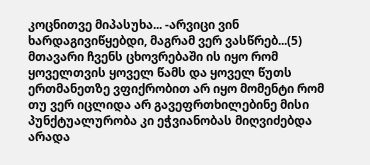კოცნითვე მიპასუხა... -არვიცი ვინ ხარდაგივიწყებდი, მაგრამ ვერ ვასწრებ...(5)
მთავარი ჩვენს ცხოვრებაში ის იყო რომ ყოველთვის ყოველ წამს და ყოველ წუთს ერთმანეთზე ვფიქრობით არ იყო მომენტი რომ თუ ვერ იცლიდა არ გავეფრთხილებინე მისი პუნქტუალურობა კი ეჭვიანობას მიღვიძებდა არადა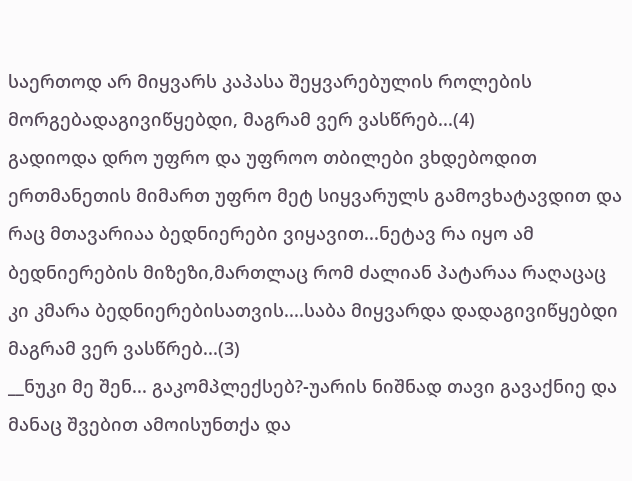საერთოდ არ მიყვარს კაპასა შეყვარებულის როლების მორგებადაგივიწყებდი, მაგრამ ვერ ვასწრებ...(4)
გადიოდა დრო უფრო და უფროო თბილები ვხდებოდით ერთმანეთის მიმართ უფრო მეტ სიყვარულს გამოვხატავდით და რაც მთავარიაა ბედნიერები ვიყავით...ნეტავ რა იყო ამ ბედნიერების მიზეზი,მართლაც რომ ძალიან პატარაა რაღაცაც კი კმარა ბედნიერებისათვის....საბა მიყვარდა დადაგივიწყებდი მაგრამ ვერ ვასწრებ...(3)
__ნუკი მე შენ... გაკომპლექსებ?-უარის ნიშნად თავი გავაქნიე და მანაც შვებით ამოისუნთქა და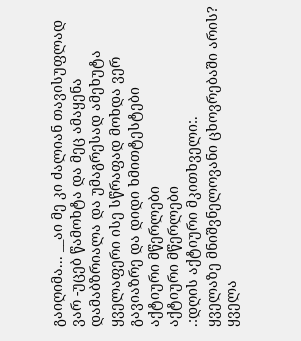გაიღიმა... __აი მე კი ძალიან თავისუფლად ვარ -უცებ წამოხტა და მეც ამაყენა დამაბზრიალა და უმაგრესად ამეხუტა ყველაფერი ისე სწრაფად მოხდა ვერ გავიაზრე და დიდი ხმითტესტები
აქტიური მწერლები
აქტიური მწერლები
.:დღის აქტიური მკითხველი:.
ყველაზე მნიშვნელოვანი ცხოვრებაში არის?
ყველა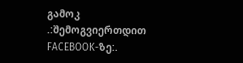გამოკ
.:შემოგვიერთდით FACEBOOK-ზე:.